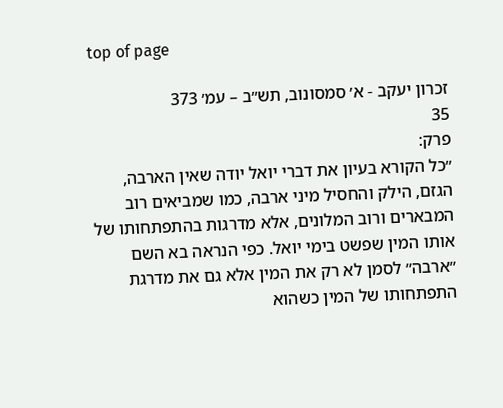top of page

זכרון יעקב - א׳ סמסונוב, תש״ב – עמ׳ 373
35
פרק:
״כל הקורא בעיון את דברי יואל יודה שאין הארבה, הגזם, הילק והחסיל מיני ארבה, כמו שמביאים רוב המבארים ורוב המלונים, אלא מדרגות בהתפתחותו של אותו המין שפשט בימי יואל. כפי הנראה בא השם ״ארבה״ לסמן לא רק את המין אלא גם את מדרגת התפתחותו של המין כשהוא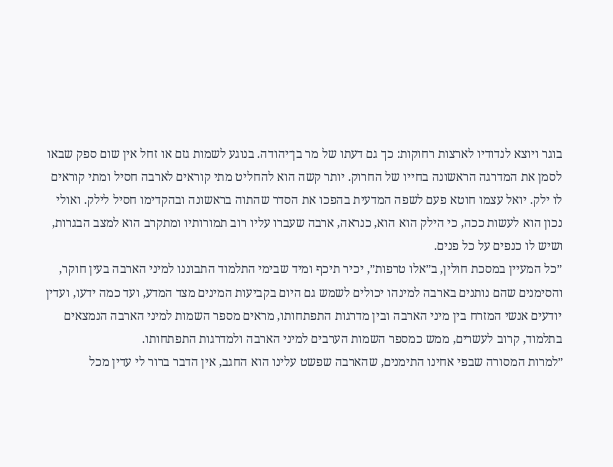בוגר ויוצא לנדודיו לארצות רחוקות: כך גם דעתו של מר בן־יהודה. בנוגע לשמות גזם או זחל אין שום ספק שבאו לסמן את המדרגה הראשונה בחייו של החרוק. יותר קשה הוא להחליט מתי קוראים לארבה חסיל ומתי קוראים לו ילק. יואל עצמו חוטא פעם לשפה המדעית בהפכו את הסדר שהתוה בראשונה ובהקדימו חסיל לילק. ואולי נכון הוא לעשות ככה, כי הילק הוא הוא, כנראה, ארבה שעברו עליו רוב תמורותיו ומתקרב הוא למצב הבגרות, ושיש לו כנפים על כל פנים.
״כל המעיין במסכת חולין, ב״אלו טרפות״, יכיר תיכף ומיד שבימי התלמוד התבוננו למיני הארבה בעין חוקר, והסימנים שהם נותנים בארבה למינהו יכולים לשמש גם היום בקביעות המינים מצד המדע, ועד כמה ידעו, ועדין יודעים אנשי המזרח בין מיני הארבה ובין מדרגות התפתחותו, מראים מספר השמות למיני הארבה הנמצאים בתלמוד, קרוב לעשרים, ממש כמספר השמות הערבים למיני הארבה ולמדרגות התפתחותו.
״למרות המסורה שבפי אחינו התימנים, שהארבה שפשט עלינו הוא החגב, אין הדבר ברור לי עדין מכל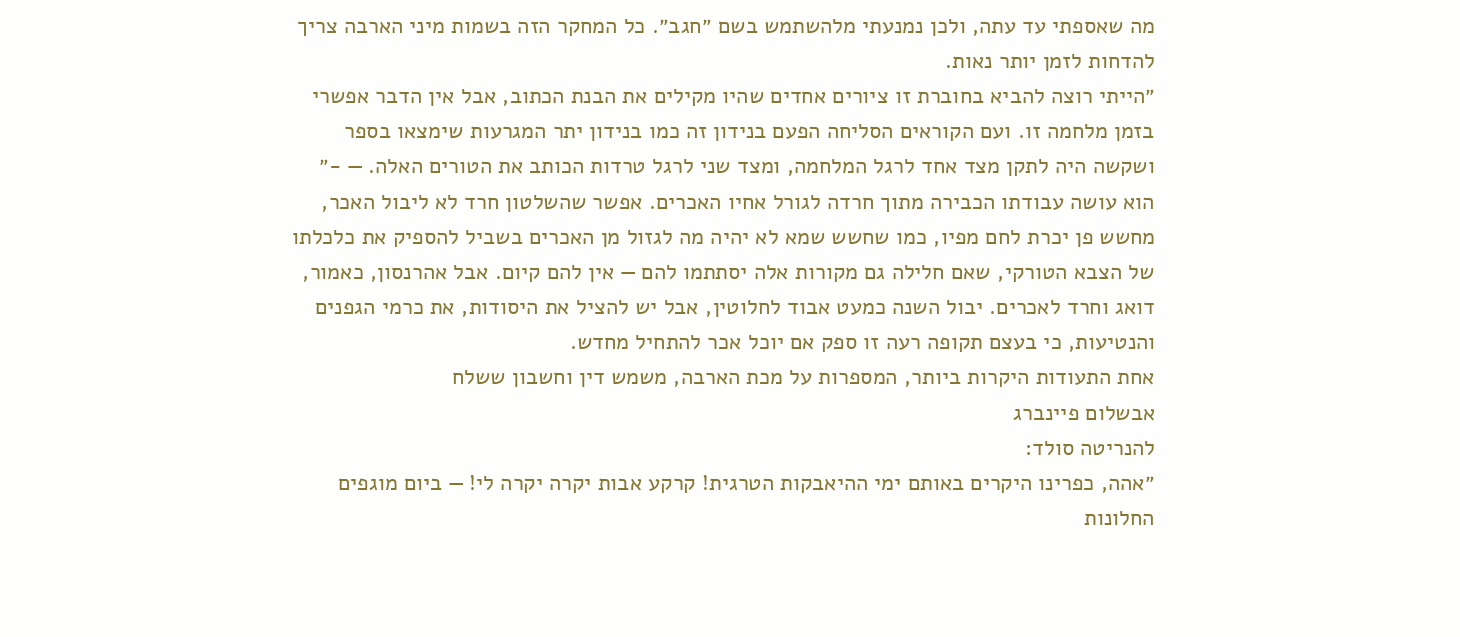מה שאספתי עד עתה, ולכן נמנעתי מלהשתמש בשם ״חגב״. כל המחקר הזה בשמות מיני הארבה צריך להדחות לזמן יותר נאות.
״הייתי רוצה להביא בחוברת זו ציורים אחדים שהיו מקילים את הבנת הכתוב, אבל אין הדבר אפשרי בזמן מלחמה זו. ועם הקוראים הסליחה הפעם בנידון זה כמו בנידון יתר המגרעות שימצאו בספר ושקשה היה לתקן מצד אחד לרגל המלחמה, ומצד שני לרגל טרדות הכותב את הטורים האלה. — -״
הוא עושה עבודתו הכבירה מתוך חרדה לגורל אחיו האכרים. אפשר שהשלטון חרד לא ליבול האכר, מחשש פן יכרת לחם מפיו, כמו שחשש שמא לא יהיה מה לגזול מן האכרים בשביל להספיק את כלכלתו של הצבא הטורקי, שאם חלילה גם מקורות אלה יסתתמו להם — אין להם קיום. אבל אהרנסון, כאמור, דואג וחרד לאכרים. יבול השנה כמעט אבוד לחלוטין, אבל יש להציל את היסודות, את כרמי הגפנים והנטיעות, כי בעצם תקופה רעה זו ספק אם יוכל אכר להתחיל מחדש.
אחת התעודות היקרות ביותר, המספרות על מכת הארבה, משמש דין וחשבון ששלח
אבשלום פיינברג
להנריטה סולד:
״אהה, כפרינו היקרים באותם ימי ההיאבקות הטרגית! קרקע אבות יקרה יקרה לי! — ביום מוגפים החלונות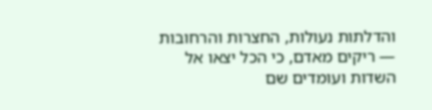והדלתות נעולות, החצרות והרחובות — ריקים מאדם, כי הכל יצאו אל השדות ועומדים שם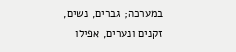במערכה; גברים, נשים, זקנים ונערים, אפילו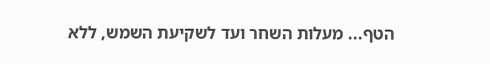הטף... מעלות השחר ועד לשקיעת השמש, ללא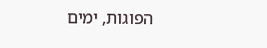הפוגות, ימים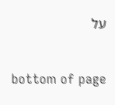על

bottom of page